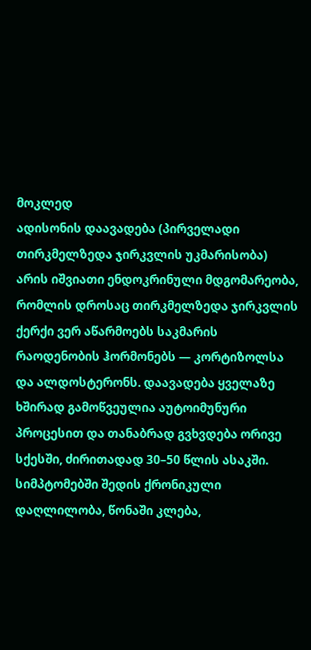მოკლედ
ადისონის დაავადება (პირველადი თირკმელზედა ჯირკვლის უკმარისობა) არის იშვიათი ენდოკრინული მდგომარეობა, რომლის დროსაც თირკმელზედა ჯირკვლის ქერქი ვერ აწარმოებს საკმარის რაოდენობის ჰორმონებს — კორტიზოლსა და ალდოსტერონს. დაავადება ყველაზე ხშირად გამოწვეულია აუტოიმუნური პროცესით და თანაბრად გვხვდება ორივე სქესში, ძირითადად 30–50 წლის ასაკში. სიმპტომებში შედის ქრონიკული დაღლილობა, წონაში კლება,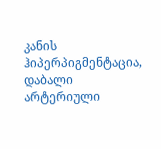კანის ჰიპერპიგმენტაცია, დაბალი არტერიული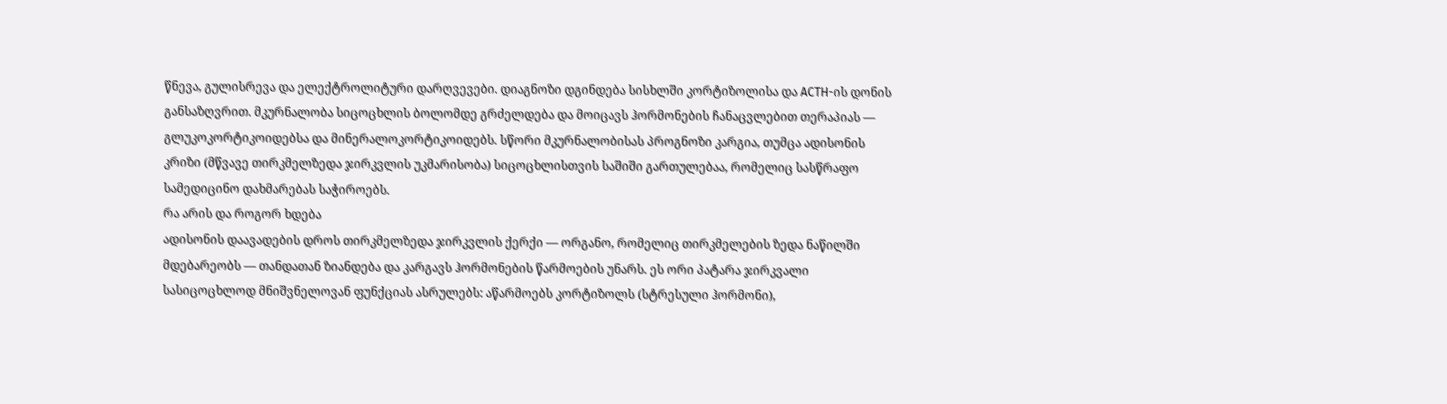წნევა, გულისრევა და ელექტროლიტური დარღვევები. დიაგნოზი დგინდება სისხლში კორტიზოლისა და ACTH-ის დონის განსაზღვრით. მკურნალობა სიცოცხლის ბოლომდე გრძელდება და მოიცავს ჰორმონების ჩანაცვლებით თერაპიას — გლუკოკორტიკოიდებსა და მინერალოკორტიკოიდებს. სწორი მკურნალობისას პროგნოზი კარგია, თუმცა ადისონის კრიზი (მწვავე თირკმელზედა ჯირკვლის უკმარისობა) სიცოცხლისთვის საშიში გართულებაა, რომელიც სასწრაფო სამედიცინო დახმარებას საჭიროებს.
რა არის და როგორ ხდება
ადისონის დაავადების დროს თირკმელზედა ჯირკვლის ქერქი — ორგანო, რომელიც თირკმელების ზედა ნაწილში მდებარეობს — თანდათან ზიანდება და კარგავს ჰორმონების წარმოების უნარს. ეს ორი პატარა ჯირკვალი სასიცოცხლოდ მნიშვნელოვან ფუნქციას ასრულებს: აწარმოებს კორტიზოლს (სტრესული ჰორმონი),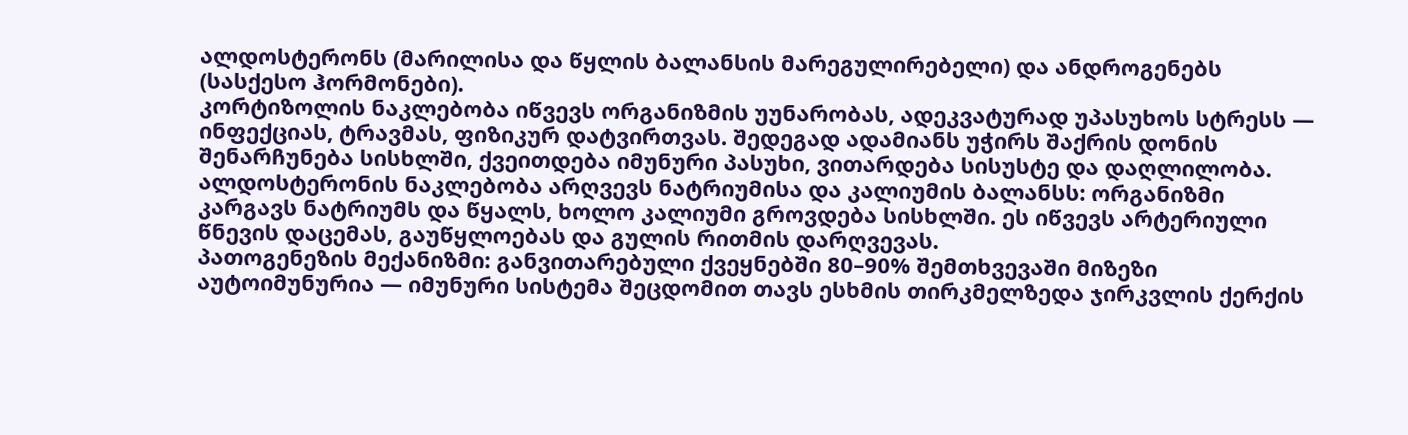ალდოსტერონს (მარილისა და წყლის ბალანსის მარეგულირებელი) და ანდროგენებს (სასქესო ჰორმონები).
კორტიზოლის ნაკლებობა იწვევს ორგანიზმის უუნარობას, ადეკვატურად უპასუხოს სტრესს — ინფექციას, ტრავმას, ფიზიკურ დატვირთვას. შედეგად ადამიანს უჭირს შაქრის დონის შენარჩუნება სისხლში, ქვეითდება იმუნური პასუხი, ვითარდება სისუსტე და დაღლილობა.
ალდოსტერონის ნაკლებობა არღვევს ნატრიუმისა და კალიუმის ბალანსს: ორგანიზმი კარგავს ნატრიუმს და წყალს, ხოლო კალიუმი გროვდება სისხლში. ეს იწვევს არტერიული წნევის დაცემას, გაუწყლოებას და გულის რითმის დარღვევას.
პათოგენეზის მექანიზმი: განვითარებული ქვეყნებში 80–90% შემთხვევაში მიზეზი აუტოიმუნურია — იმუნური სისტემა შეცდომით თავს ესხმის თირკმელზედა ჯირკვლის ქერქის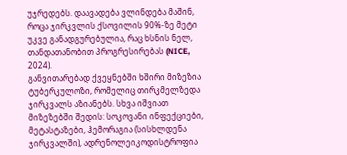უჯრედებს. დაავადება ვლინდება მაშინ, როცა ჯირკვლის ქსოვილის 90%-ზე მეტი უკვე განადგურებულია, რაც ხსნის ნელ, თანდათანობით პროგრესირებას (NICE, 2024).
განვითარებად ქვეყნებში ხშირი მიზეზია ტუბერკულოზი, რომელიც თირკმელზედა ჯირკვალს აზიანებს. სხვა იშვიათ მიზეზებში შედის: სოკოვანი ინფექციები, მეტასტაზები, ჰემორაგია (სისხლდენა ჯირკვალში), ადრენოლეიკოდისტროფია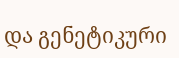და გენეტიკური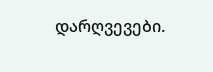დარღვევები.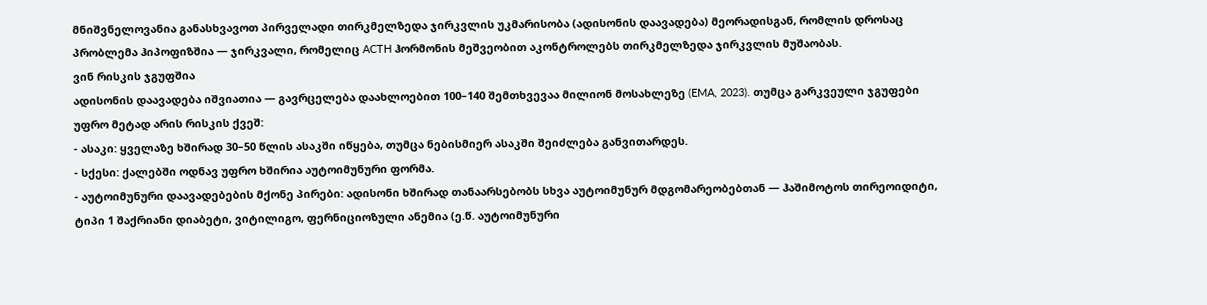მნიშვნელოვანია განასხვავოთ პირველადი თირკმელზედა ჯირკვლის უკმარისობა (ადისონის დაავადება) მეორადისგან, რომლის დროსაც პრობლემა ჰიპოფიზშია — ჯირკვალი, რომელიც ACTH ჰორმონის მეშვეობით აკონტროლებს თირკმელზედა ჯირკვლის მუშაობას.
ვინ რისკის ჯგუფშია
ადისონის დაავადება იშვიათია — გავრცელება დაახლოებით 100–140 შემთხვევაა მილიონ მოსახლეზე (EMA, 2023). თუმცა გარკვეული ჯგუფები უფრო მეტად არის რისკის ქვეშ:
- ასაკი: ყველაზე ხშირად 30–50 წლის ასაკში იწყება, თუმცა ნებისმიერ ასაკში შეიძლება განვითარდეს.
- სქესი: ქალებში ოდნავ უფრო ხშირია აუტოიმუნური ფორმა.
- აუტოიმუნური დაავადებების მქონე პირები: ადისონი ხშირად თანაარსებობს სხვა აუტოიმუნურ მდგომარეობებთან — ჰაშიმოტოს თირეოიდიტი, ტიპი 1 შაქრიანი დიაბეტი, ვიტილიგო, ფერნიციოზული ანემია (ე.წ. აუტოიმუნური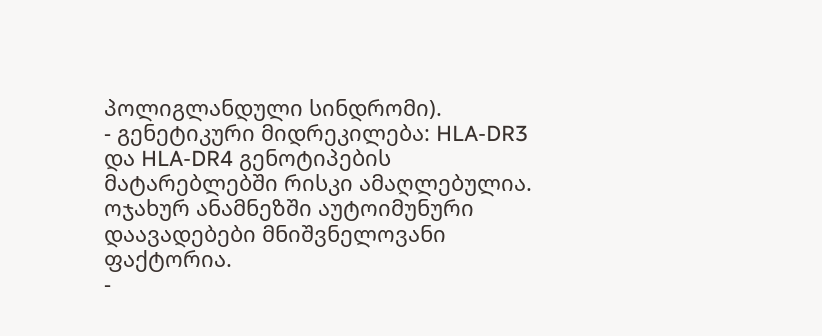პოლიგლანდული სინდრომი).
- გენეტიკური მიდრეკილება: HLA-DR3 და HLA-DR4 გენოტიპების მატარებლებში რისკი ამაღლებულია. ოჯახურ ანამნეზში აუტოიმუნური დაავადებები მნიშვნელოვანი ფაქტორია.
-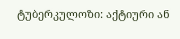ტუბერკულოზი: აქტიური ან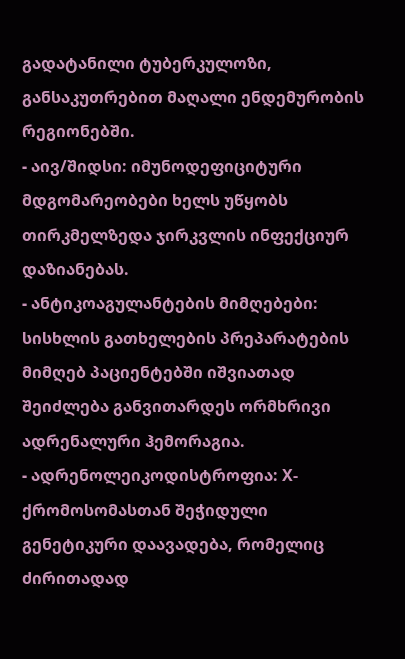გადატანილი ტუბერკულოზი, განსაკუთრებით მაღალი ენდემურობის რეგიონებში.
- აივ/შიდსი: იმუნოდეფიციტური მდგომარეობები ხელს უწყობს თირკმელზედა ჯირკვლის ინფექციურ დაზიანებას.
- ანტიკოაგულანტების მიმღებები: სისხლის გათხელების პრეპარატების მიმღებ პაციენტებში იშვიათად შეიძლება განვითარდეს ორმხრივი ადრენალური ჰემორაგია.
- ადრენოლეიკოდისტროფია: X-ქრომოსომასთან შეჭიდული გენეტიკური დაავადება, რომელიც ძირითადად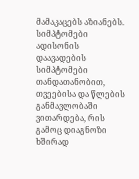მამაკაცებს აზიანებს.
სიმპტომები
ადისონის დაავადების სიმპტომები თანდათანობით, თვეებისა და წლების განმავლობაში ვითარდება, რის გამოც დიაგნოზი ხშირად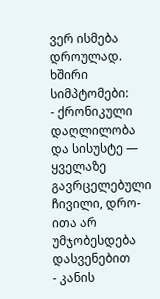ვერ ისმება დროულად.
ხშირი სიმპტომები:
- ქრონიკული დაღლილობა და სისუსტე — ყველაზე გავრცელებული ჩივილი, დრო-ითა არ უმჯობესდება დასვენებით
- კანის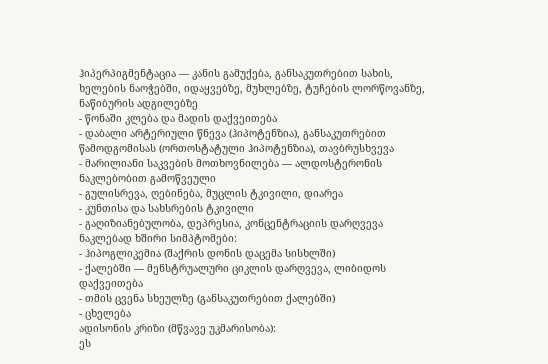ჰიპერპიგმენტაცია — კანის გამუქება, განსაკუთრებით სახის, ხელების ნაოჭებში, იდაყვებზე, მუხლებზე, ტუჩების ლორწოვანზე, ნაწიბურის ადგილებზე
- წონაში კლება და მადის დაქვეითება
- დაბალი არტერიული წნევა (ჰიპოტენზია), განსაკუთრებით წამოდგომისას (ორთოსტატული ჰიპოტენზია), თავბრუსხვევა
- მარილიანი საკვების მოთხოვნილება — ალდოსტერონის ნაკლებობით გამოწვეული
- გულისრევა, ღებინება, მუცლის ტკივილი, დიარეა
- კუნთისა და სახსრების ტკივილი
- გაღიზიანებულობა, დეპრესია, კონცენტრაციის დარღვევა
ნაკლებად ხშირი სიმპტომები:
- ჰიპოგლიკემია (შაქრის დონის დაცემა სისხლში)
- ქალებში — მენსტრუალური ციკლის დარღვევა, ლიბიდოს დაქვეითება
- თმის ცვენა სხეულზე (განსაკუთრებით ქალებში)
- ცხელება
ადისონის კრიზი (მწვავე უკმარისობა):
ეს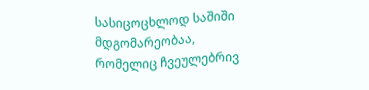სასიცოცხლოდ საშიში მდგომარეობაა, რომელიც ჩვეულებრივ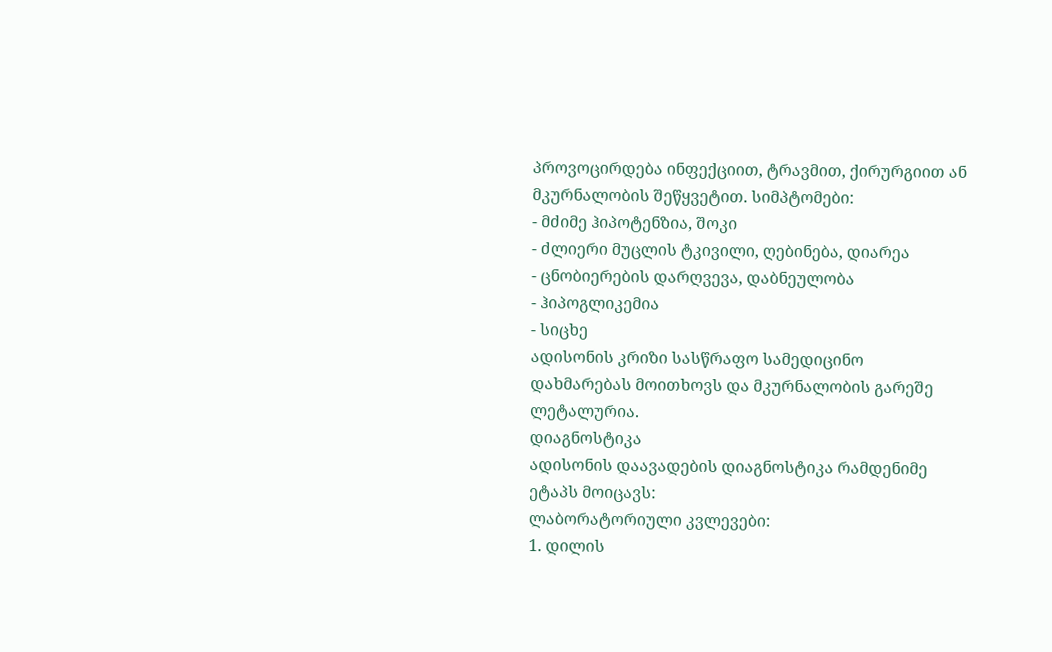პროვოცირდება ინფექციით, ტრავმით, ქირურგიით ან მკურნალობის შეწყვეტით. სიმპტომები:
- მძიმე ჰიპოტენზია, შოკი
- ძლიერი მუცლის ტკივილი, ღებინება, დიარეა
- ცნობიერების დარღვევა, დაბნეულობა
- ჰიპოგლიკემია
- სიცხე
ადისონის კრიზი სასწრაფო სამედიცინო დახმარებას მოითხოვს და მკურნალობის გარეშე ლეტალურია.
დიაგნოსტიკა
ადისონის დაავადების დიაგნოსტიკა რამდენიმე ეტაპს მოიცავს:
ლაბორატორიული კვლევები:
1. დილის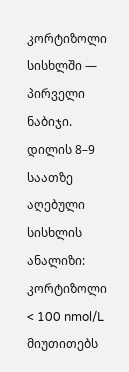კორტიზოლი სისხლში — პირველი ნაბიჯი. დილის 8–9 საათზე აღებული სისხლის ანალიზი: კორტიზოლი < 100 nmol/L მიუთითებს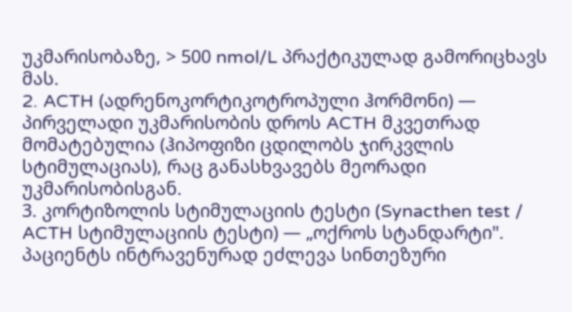უკმარისობაზე, > 500 nmol/L პრაქტიკულად გამორიცხავს მას.
2. ACTH (ადრენოკორტიკოტროპული ჰორმონი) — პირველადი უკმარისობის დროს ACTH მკვეთრად მომატებულია (ჰიპოფიზი ცდილობს ჯირკვლის სტიმულაციას), რაც განასხვავებს მეორადი უკმარისობისგან.
3. კორტიზოლის სტიმულაციის ტესტი (Synacthen test / ACTH სტიმულაციის ტესტი) — „ოქროს სტანდარტი". პაციენტს ინტრავენურად ეძლევა სინთეზური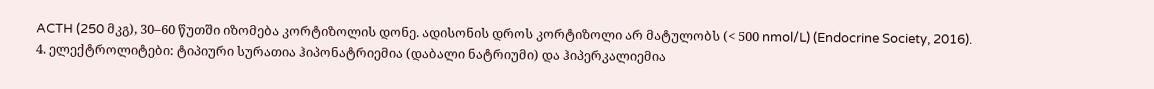ACTH (250 მკგ), 30–60 წუთში იზომება კორტიზოლის დონე. ადისონის დროს კორტიზოლი არ მატულობს (< 500 nmol/L) (Endocrine Society, 2016).
4. ელექტროლიტები: ტიპიური სურათია ჰიპონატრიემია (დაბალი ნატრიუმი) და ჰიპერკალიემია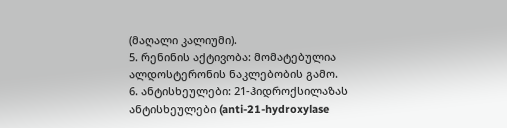(მაღალი კალიუმი).
5. რენინის აქტივობა: მომატებულია ალდოსტერონის ნაკლებობის გამო.
6. ანტისხეულები: 21-ჰიდროქსილაზას ანტისხეულები (anti-21-hydroxylase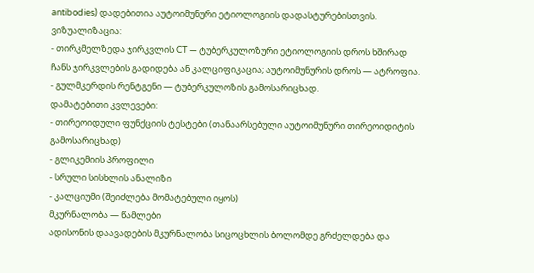antibodies) დადებითია აუტოიმუნური ეტიოლოგიის დადასტურებისთვის.
ვიზუალიზაცია:
- თირკმელზედა ჯირკვლის CT — ტუბერკულოზური ეტიოლოგიის დროს ხშირად ჩანს ჯირკვლების გადიდება ან კალციფიკაცია; აუტოიმუნურის დროს — ატროფია.
- გულმკერდის რენტგენი — ტუბერკულოზის გამოსარიცხად.
დამატებითი კვლევები:
- თირეოიდული ფუნქციის ტესტები (თანაარსებული აუტოიმუნური თირეოიდიტის გამოსარიცხად)
- გლიკემიის პროფილი
- სრული სისხლის ანალიზი
- კალციუმი (შეიძლება მომატებული იყოს)
მკურნალობა — წამლები
ადისონის დაავადების მკურნალობა სიცოცხლის ბოლომდე გრძელდება და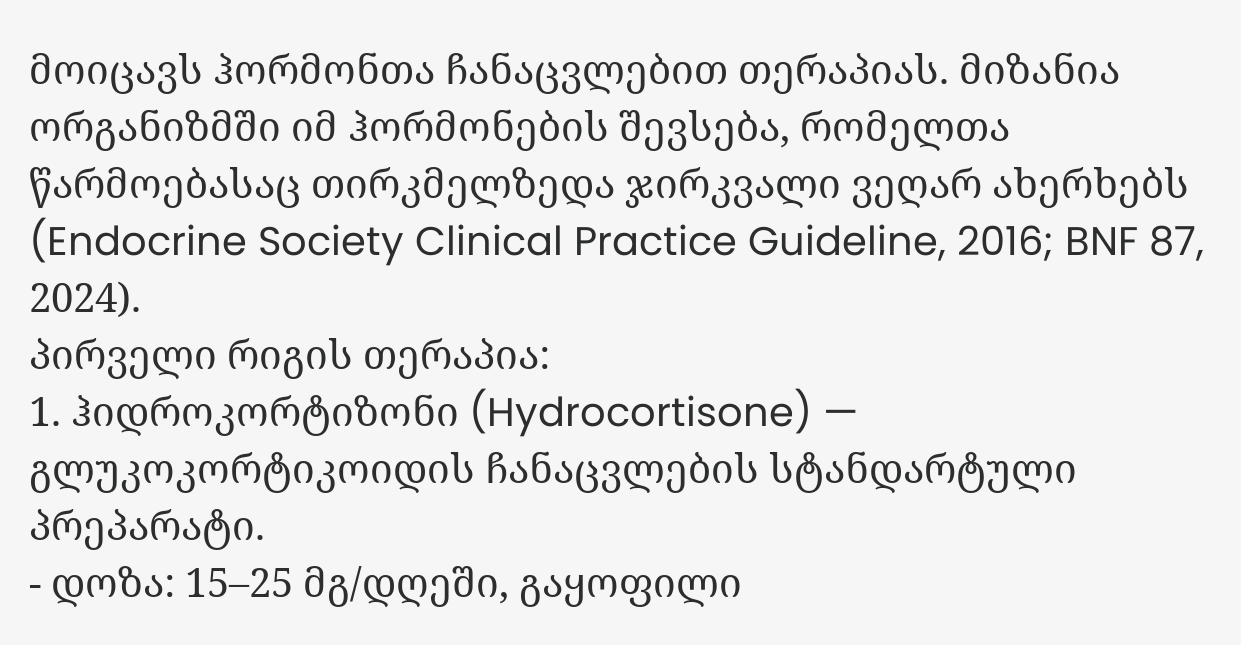მოიცავს ჰორმონთა ჩანაცვლებით თერაპიას. მიზანია ორგანიზმში იმ ჰორმონების შევსება, რომელთა წარმოებასაც თირკმელზედა ჯირკვალი ვეღარ ახერხებს (Endocrine Society Clinical Practice Guideline, 2016; BNF 87, 2024).
პირველი რიგის თერაპია:
1. ჰიდროკორტიზონი (Hydrocortisone) — გლუკოკორტიკოიდის ჩანაცვლების სტანდარტული პრეპარატი.
- დოზა: 15–25 მგ/დღეში, გაყოფილი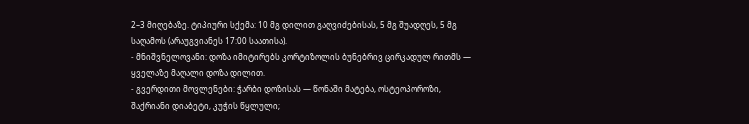2–3 მიღებაზე. ტიპიური სქემა: 10 მგ დილით გაღვიძებისას, 5 მგ შუადღეს, 5 მგ საღამოს (არაუგვიანეს 17:00 საათისა).
- მნიშვნელოვანი: დოზა იმიტირებს კორტიზოლის ბუნებრივ ცირკადულ რითმს — ყველაზე მაღალი დოზა დილით.
- გვერდითი მოვლენები: ჭარბი დოზისას — წონაში მატება, ოსტეოპოროზი, შაქრიანი დიაბეტი, კუჭის წყლული;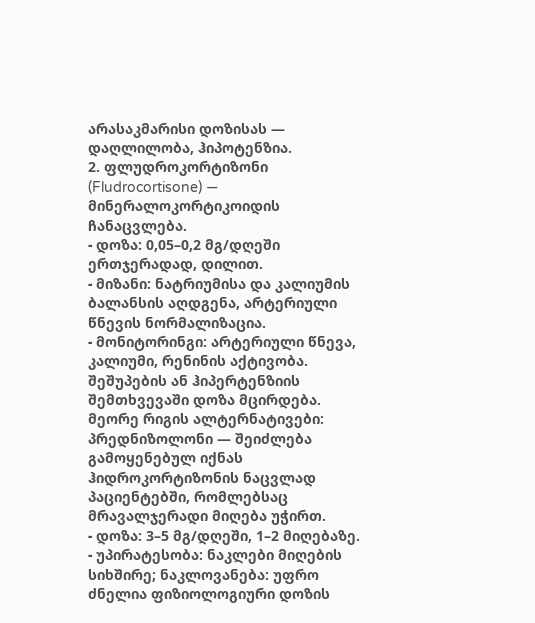არასაკმარისი დოზისას — დაღლილობა, ჰიპოტენზია.
2. ფლუდროკორტიზონი (Fludrocortisone) — მინერალოკორტიკოიდის ჩანაცვლება.
- დოზა: 0,05–0,2 მგ/დღეში ერთჯერადად, დილით.
- მიზანი: ნატრიუმისა და კალიუმის ბალანსის აღდგენა, არტერიული წნევის ნორმალიზაცია.
- მონიტორინგი: არტერიული წნევა, კალიუმი, რენინის აქტივობა. შეშუპების ან ჰიპერტენზიის შემთხვევაში დოზა მცირდება.
მეორე რიგის ალტერნატივები:
პრედნიზოლონი — შეიძლება გამოყენებულ იქნას ჰიდროკორტიზონის ნაცვლად პაციენტებში, რომლებსაც მრავალჯერადი მიღება უჭირთ.
- დოზა: 3–5 მგ/დღეში, 1–2 მიღებაზე.
- უპირატესობა: ნაკლები მიღების სიხშირე; ნაკლოვანება: უფრო ძნელია ფიზიოლოგიური დოზის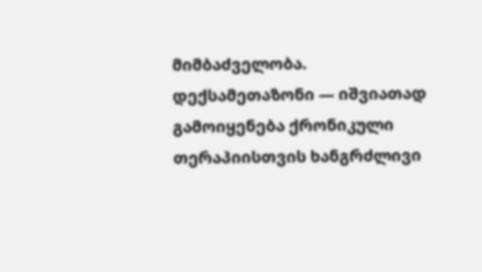მიმბაძველობა.
დექსამეთაზონი — იშვიათად გამოიყენება ქრონიკული თერაპიისთვის ხანგრძლივი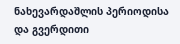ნახევარდაშლის პერიოდისა და გვერდითი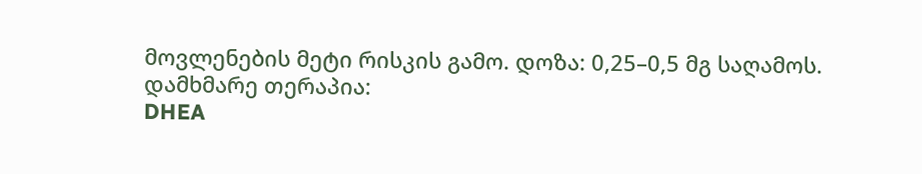მოვლენების მეტი რისკის გამო. დოზა: 0,25–0,5 მგ საღამოს.
დამხმარე თერაპია:
DHEA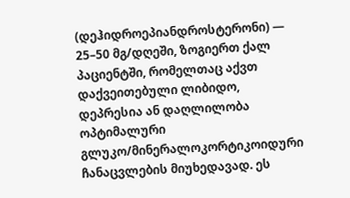(დეჰიდროეპიანდროსტერონი) — 25–50 მგ/დღეში, ზოგიერთ ქალ პაციენტში, რომელთაც აქვთ დაქვეითებული ლიბიდო, დეპრესია ან დაღლილობა ოპტიმალური გლუკო/მინერალოკორტიკოიდური ჩანაცვლების მიუხედავად. ეს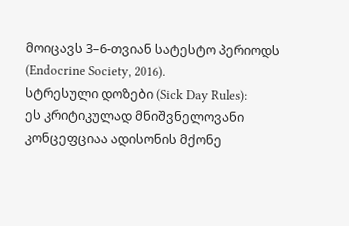მოიცავს 3–6-თვიან სატესტო პერიოდს (Endocrine Society, 2016).
სტრესული დოზები (Sick Day Rules):
ეს კრიტიკულად მნიშვნელოვანი კონცეფციაა ადისონის მქონე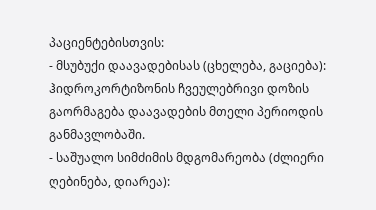პაციენტებისთვის:
- მსუბუქი დაავადებისას (ცხელება, გაციება): ჰიდროკორტიზონის ჩვეულებრივი დოზის გაორმაგება დაავადების მთელი პერიოდის განმავლობაში.
- საშუალო სიმძიმის მდგომარეობა (ძლიერი ღებინება, დიარეა):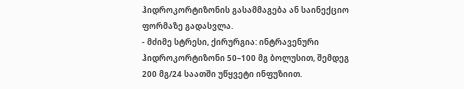ჰიდროკორტიზონის გასამმაგება ან საინექციო ფორმაზე გადასვლა.
- მძიმე სტრესი, ქირურგია: ინტრავენური ჰიდროკორტიზონი 50–100 მგ ბოლუსით, შემდეგ 200 მგ/24 საათში უწყვეტი ინფუზიით.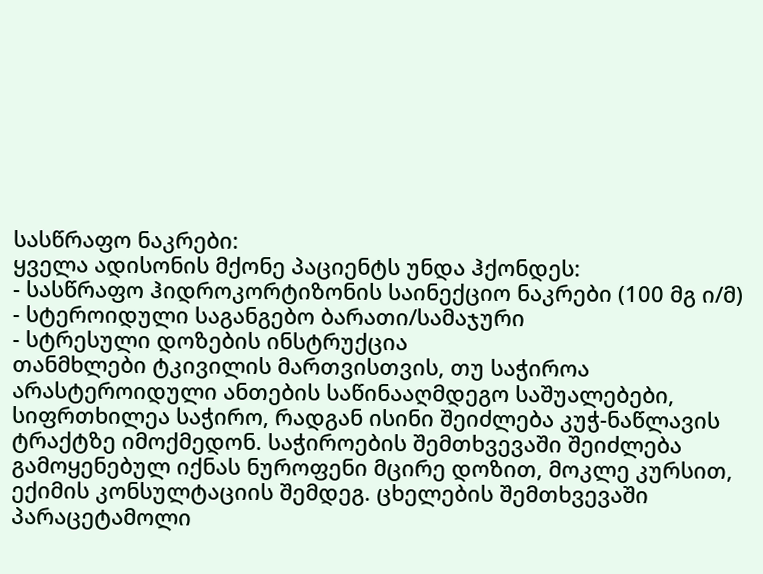სასწრაფო ნაკრები:
ყველა ადისონის მქონე პაციენტს უნდა ჰქონდეს:
- სასწრაფო ჰიდროკორტიზონის საინექციო ნაკრები (100 მგ ი/მ)
- სტეროიდული საგანგებო ბარათი/სამაჯური
- სტრესული დოზების ინსტრუქცია
თანმხლები ტკივილის მართვისთვის, თუ საჭიროა არასტეროიდული ანთების საწინააღმდეგო საშუალებები, სიფრთხილეა საჭირო, რადგან ისინი შეიძლება კუჭ-ნაწლავის ტრაქტზე იმოქმედონ. საჭიროების შემთხვევაში შეიძლება გამოყენებულ იქნას ნუროფენი მცირე დოზით, მოკლე კურსით, ექიმის კონსულტაციის შემდეგ. ცხელების შემთხვევაში პარაცეტამოლი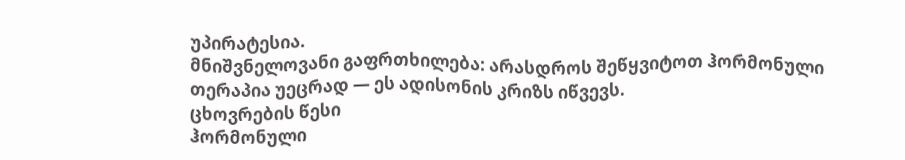უპირატესია.
მნიშვნელოვანი გაფრთხილება: არასდროს შეწყვიტოთ ჰორმონული თერაპია უეცრად — ეს ადისონის კრიზს იწვევს.
ცხოვრების წესი
ჰორმონული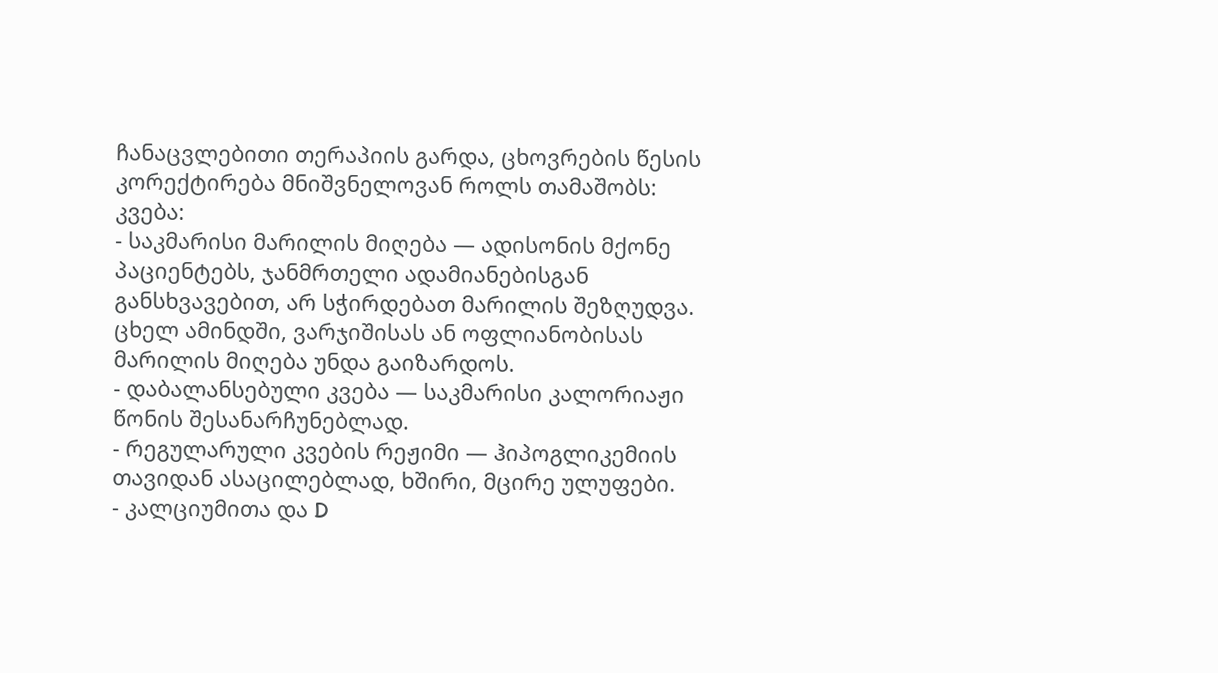ჩანაცვლებითი თერაპიის გარდა, ცხოვრების წესის კორექტირება მნიშვნელოვან როლს თამაშობს:
კვება:
- საკმარისი მარილის მიღება — ადისონის მქონე პაციენტებს, ჯანმრთელი ადამიანებისგან განსხვავებით, არ სჭირდებათ მარილის შეზღუდვა. ცხელ ამინდში, ვარჯიშისას ან ოფლიანობისას მარილის მიღება უნდა გაიზარდოს.
- დაბალანსებული კვება — საკმარისი კალორიაჟი წონის შესანარჩუნებლად.
- რეგულარული კვების რეჟიმი — ჰიპოგლიკემიის თავიდან ასაცილებლად, ხშირი, მცირე ულუფები.
- კალციუმითა და D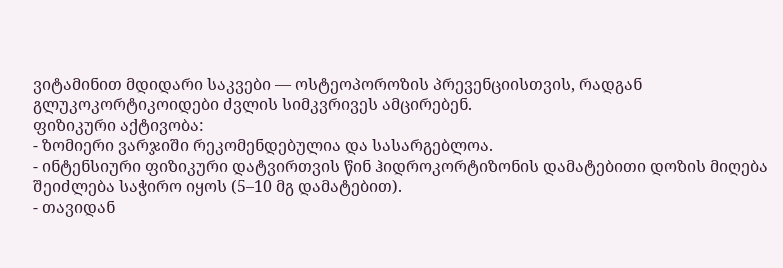ვიტამინით მდიდარი საკვები — ოსტეოპოროზის პრევენციისთვის, რადგან გლუკოკორტიკოიდები ძვლის სიმკვრივეს ამცირებენ.
ფიზიკური აქტივობა:
- ზომიერი ვარჯიში რეკომენდებულია და სასარგებლოა.
- ინტენსიური ფიზიკური დატვირთვის წინ ჰიდროკორტიზონის დამატებითი დოზის მიღება შეიძლება საჭირო იყოს (5–10 მგ დამატებით).
- თავიდან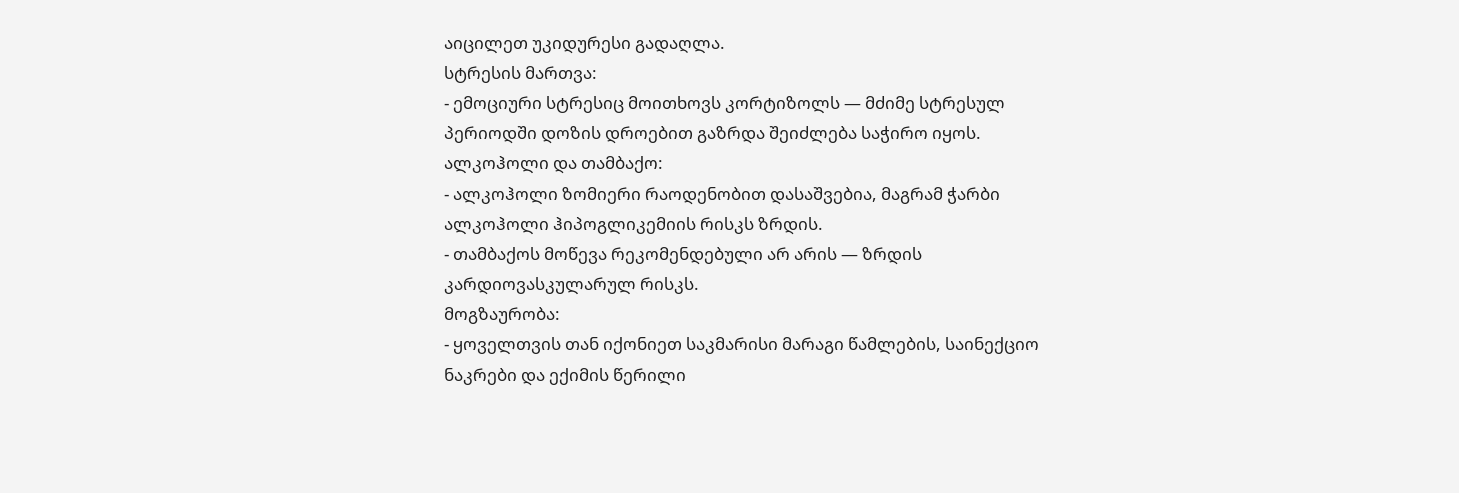აიცილეთ უკიდურესი გადაღლა.
სტრესის მართვა:
- ემოციური სტრესიც მოითხოვს კორტიზოლს — მძიმე სტრესულ პერიოდში დოზის დროებით გაზრდა შეიძლება საჭირო იყოს.
ალკოჰოლი და თამბაქო:
- ალკოჰოლი ზომიერი რაოდენობით დასაშვებია, მაგრამ ჭარბი ალკოჰოლი ჰიპოგლიკემიის რისკს ზრდის.
- თამბაქოს მოწევა რეკომენდებული არ არის — ზრდის კარდიოვასკულარულ რისკს.
მოგზაურობა:
- ყოველთვის თან იქონიეთ საკმარისი მარაგი წამლების, საინექციო ნაკრები და ექიმის წერილი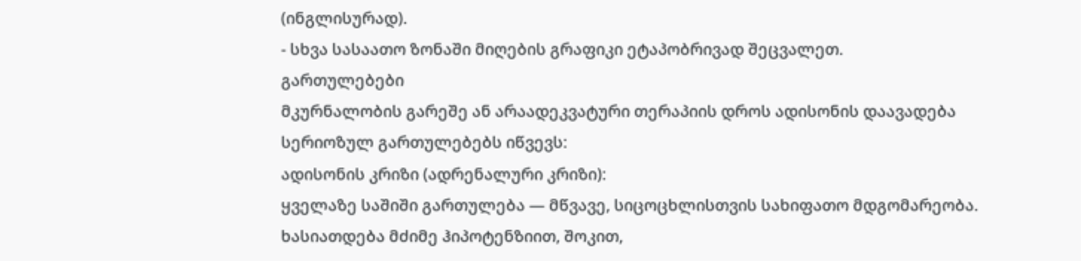(ინგლისურად).
- სხვა სასაათო ზონაში მიღების გრაფიკი ეტაპობრივად შეცვალეთ.
გართულებები
მკურნალობის გარეშე ან არაადეკვატური თერაპიის დროს ადისონის დაავადება სერიოზულ გართულებებს იწვევს:
ადისონის კრიზი (ადრენალური კრიზი):
ყველაზე საშიში გართულება — მწვავე, სიცოცხლისთვის სახიფათო მდგომარეობა. ხასიათდება მძიმე ჰიპოტენზიით, შოკით,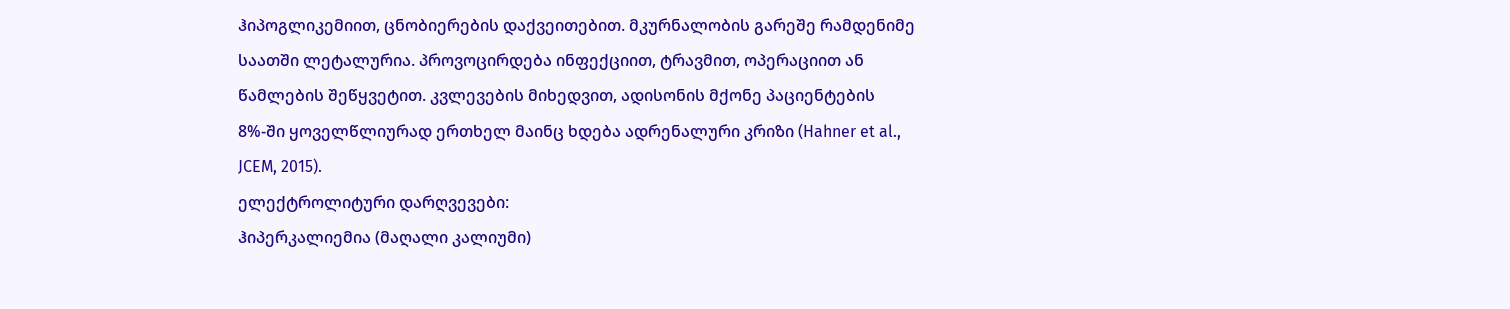ჰიპოგლიკემიით, ცნობიერების დაქვეითებით. მკურნალობის გარეშე რამდენიმე საათში ლეტალურია. პროვოცირდება ინფექციით, ტრავმით, ოპერაციით ან წამლების შეწყვეტით. კვლევების მიხედვით, ადისონის მქონე პაციენტების 8%-ში ყოველწლიურად ერთხელ მაინც ხდება ადრენალური კრიზი (Hahner et al., JCEM, 2015).
ელექტროლიტური დარღვევები:
ჰიპერკალიემია (მაღალი კალიუმი)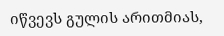იწვევს გულის არითმიას,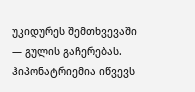უკიდურეს შემთხვევაში — გულის გაჩერებას. ჰიპონატრიემია იწვევს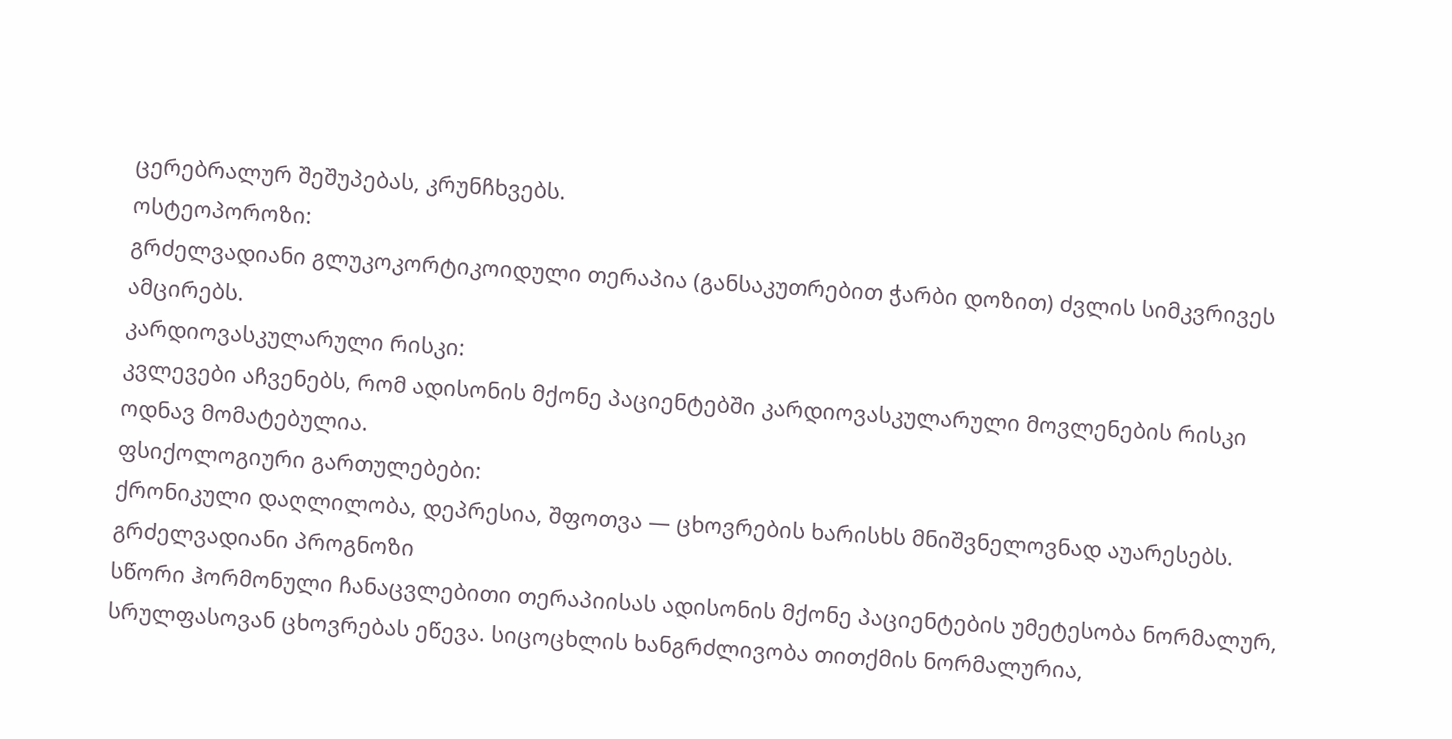ცერებრალურ შეშუპებას, კრუნჩხვებს.
ოსტეოპოროზი:
გრძელვადიანი გლუკოკორტიკოიდული თერაპია (განსაკუთრებით ჭარბი დოზით) ძვლის სიმკვრივეს ამცირებს.
კარდიოვასკულარული რისკი:
კვლევები აჩვენებს, რომ ადისონის მქონე პაციენტებში კარდიოვასკულარული მოვლენების რისკი ოდნავ მომატებულია.
ფსიქოლოგიური გართულებები:
ქრონიკული დაღლილობა, დეპრესია, შფოთვა — ცხოვრების ხარისხს მნიშვნელოვნად აუარესებს.
გრძელვადიანი პროგნოზი
სწორი ჰორმონული ჩანაცვლებითი თერაპიისას ადისონის მქონე პაციენტების უმეტესობა ნორმალურ, სრულფასოვან ცხოვრებას ეწევა. სიცოცხლის ხანგრძლივობა თითქმის ნორმალურია,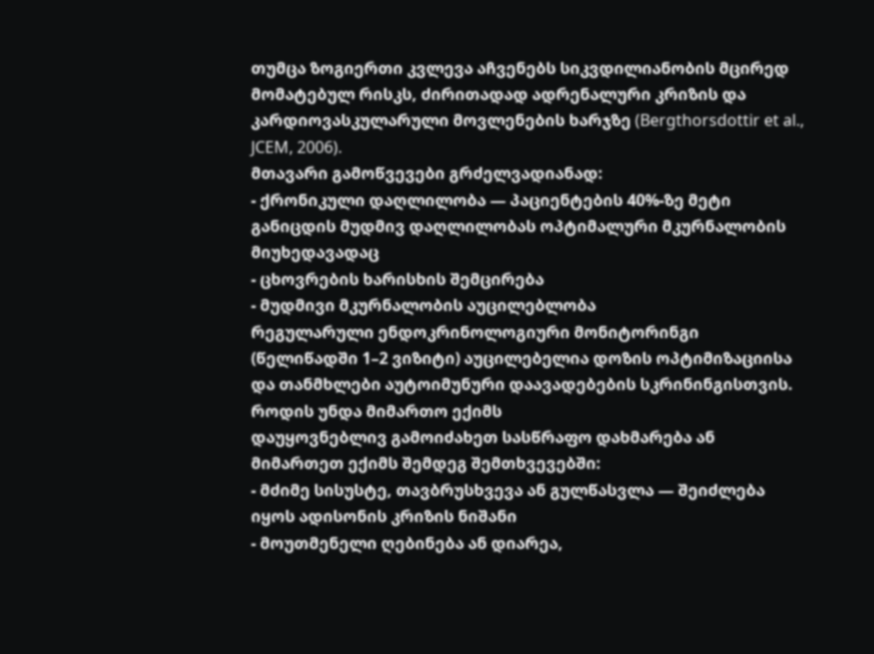თუმცა ზოგიერთი კვლევა აჩვენებს სიკვდილიანობის მცირედ მომატებულ რისკს, ძირითადად ადრენალური კრიზის და კარდიოვასკულარული მოვლენების ხარჯზე (Bergthorsdottir et al., JCEM, 2006).
მთავარი გამოწვევები გრძელვადიანად:
- ქრონიკული დაღლილობა — პაციენტების 40%-ზე მეტი განიცდის მუდმივ დაღლილობას ოპტიმალური მკურნალობის მიუხედავადაც
- ცხოვრების ხარისხის შემცირება
- მუდმივი მკურნალობის აუცილებლობა
რეგულარული ენდოკრინოლოგიური მონიტორინგი (წელიწადში 1–2 ვიზიტი) აუცილებელია დოზის ოპტიმიზაციისა და თანმხლები აუტოიმუნური დაავადებების სკრინინგისთვის.
როდის უნდა მიმართო ექიმს
დაუყოვნებლივ გამოიძახეთ სასწრაფო დახმარება ან მიმართეთ ექიმს შემდეგ შემთხვევებში:
- მძიმე სისუსტე, თავბრუსხვევა ან გულწასვლა — შეიძლება იყოს ადისონის კრიზის ნიშანი
- მოუთმენელი ღებინება ან დიარეა,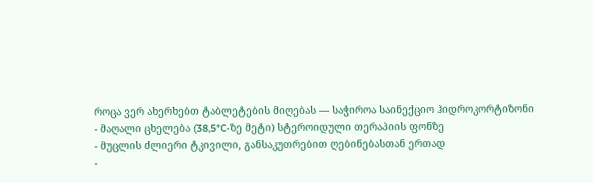როცა ვერ ახერხებთ ტაბლეტების მიღებას — საჭიროა საინექციო ჰიდროკორტიზონი
- მაღალი ცხელება (38,5°C-ზე მეტი) სტეროიდული თერაპიის ფონზე
- მუცლის ძლიერი ტკივილი, განსაკუთრებით ღებინებასთან ერთად
-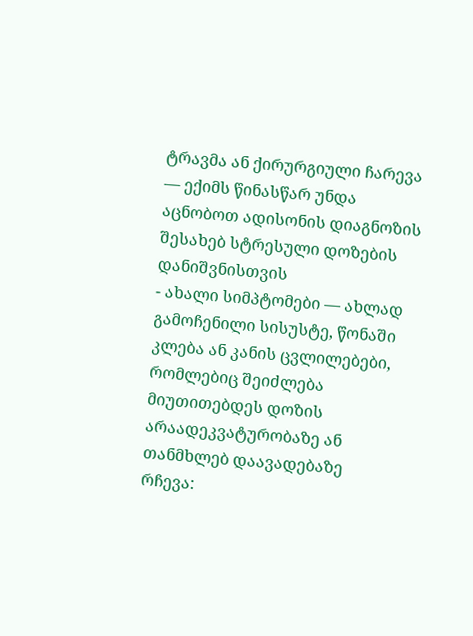ტრავმა ან ქირურგიული ჩარევა — ექიმს წინასწარ უნდა აცნობოთ ადისონის დიაგნოზის შესახებ სტრესული დოზების დანიშვნისთვის
- ახალი სიმპტომები — ახლად გამოჩენილი სისუსტე, წონაში კლება ან კანის ცვლილებები, რომლებიც შეიძლება მიუთითებდეს დოზის არაადეკვატურობაზე ან თანმხლებ დაავადებაზე
რჩევა: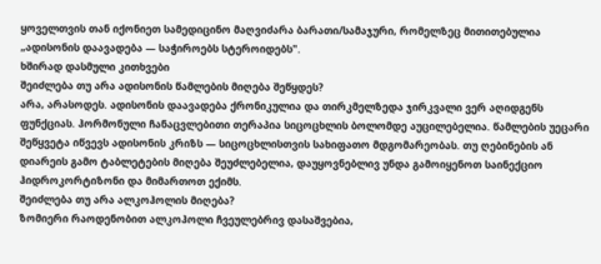ყოველთვის თან იქონიეთ სამედიცინო მაღვიძარა ბარათი/სამაჯური, რომელზეც მითითებულია „ადისონის დაავადება — საჭიროებს სტეროიდებს".
ხშირად დასმული კითხვები
შეიძლება თუ არა ადისონის წამლების მიღება შეწყდეს?
არა, არასოდეს. ადისონის დაავადება ქრონიკულია და თირკმელზედა ჯირკვალი ვერ აღიდგენს ფუნქციას. ჰორმონული ჩანაცვლებითი თერაპია სიცოცხლის ბოლომდე აუცილებელია. წამლების უეცარი შეწყვეტა იწვევს ადისონის კრიზს — სიცოცხლისთვის სახიფათო მდგომარეობას. თუ ღებინების ან დიარეის გამო ტაბლეტების მიღება შეუძლებელია, დაუყოვნებლივ უნდა გამოიყენოთ საინექციო ჰიდროკორტიზონი და მიმართოთ ექიმს.
შეიძლება თუ არა ალკოჰოლის მიღება?
ზომიერი რაოდენობით ალკოჰოლი ჩვეულებრივ დასაშვებია,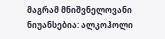მაგრამ მნიშვნელოვანი ნიუანსებია: ალკოჰოლი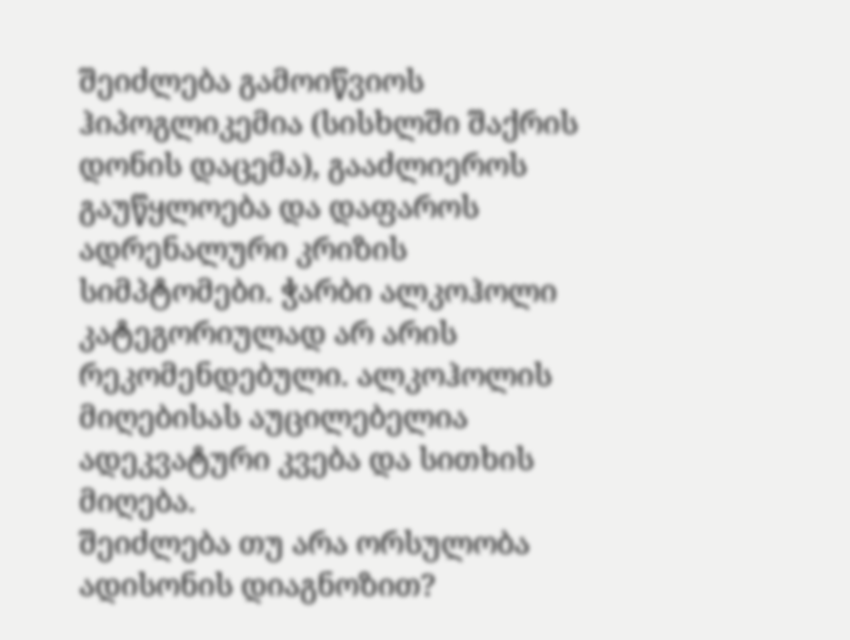შეიძლება გამოიწვიოს ჰიპოგლიკემია (სისხლში შაქრის დონის დაცემა), გააძლიეროს გაუწყლოება და დაფაროს ადრენალური კრიზის სიმპტომები. ჭარბი ალკოჰოლი კატეგორიულად არ არის რეკომენდებული. ალკოჰოლის მიღებისას აუცილებელია ადეკვატური კვება და სითხის მიღება.
შეიძლება თუ არა ორსულობა ადისონის დიაგნოზით?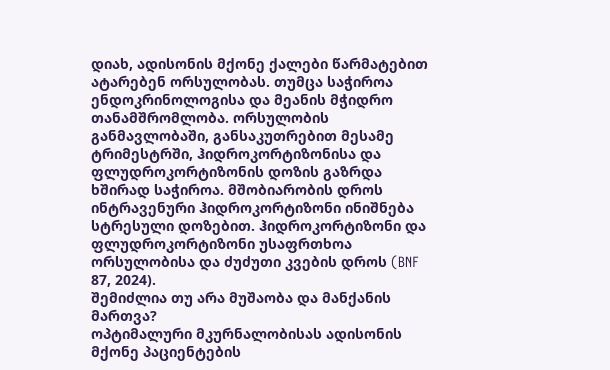დიახ, ადისონის მქონე ქალები წარმატებით ატარებენ ორსულობას. თუმცა საჭიროა ენდოკრინოლოგისა და მეანის მჭიდრო თანამშრომლობა. ორსულობის განმავლობაში, განსაკუთრებით მესამე ტრიმესტრში, ჰიდროკორტიზონისა და ფლუდროკორტიზონის დოზის გაზრდა ხშირად საჭიროა. მშობიარობის დროს ინტრავენური ჰიდროკორტიზონი ინიშნება სტრესული დოზებით. ჰიდროკორტიზონი და ფლუდროკორტიზონი უსაფრთხოა ორსულობისა და ძუძუთი კვების დროს (BNF 87, 2024).
შემიძლია თუ არა მუშაობა და მანქანის მართვა?
ოპტიმალური მკურნალობისას ადისონის მქონე პაციენტების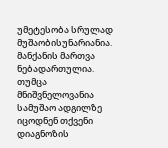უმეტესობა სრულად მუშაობისუნარიანია. მანქანის მართვა ნებადართულია. თუმცა მნიშვნელოვანია სამუშაო ადგილზე იცოდნენ თქვენი დიაგნოზის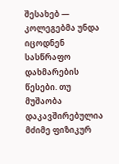შესახებ — კოლეგებმა უნდა იცოდნენ სასწრაფო დახმარების წესები. თუ მუშაობა დაკავშირებულია მძიმე ფიზიკურ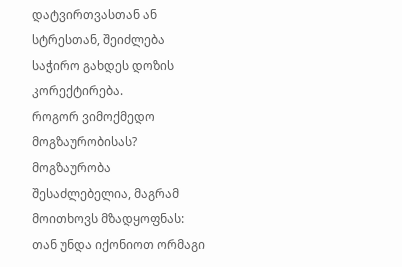დატვირთვასთან ან სტრესთან, შეიძლება საჭირო გახდეს დოზის კორექტირება.
როგორ ვიმოქმედო მოგზაურობისას?
მოგზაურობა შესაძლებელია, მაგრამ მოითხოვს მზადყოფნას: თან უნდა იქონიოთ ორმაგი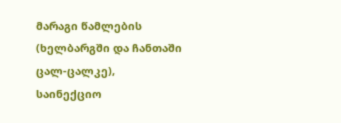მარაგი წამლების (ხელბარგში და ჩანთაში ცალ-ცალკე), საინექციო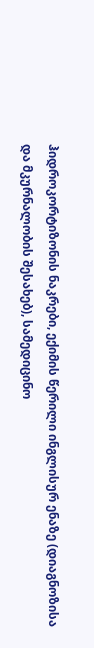ჰიდროკორტიზონის ნაკრები, ექიმის წერილი ინგლისურ ენაზე (დიაგნოზისა და მკურნალობის შესახებ), სამედიცინო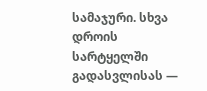სამაჯური. სხვა დროის სარტყელში გადასვლისას —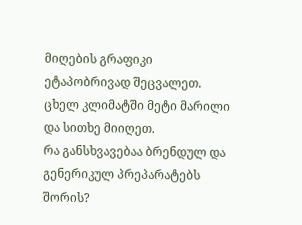მიღების გრაფიკი ეტაპობრივად შეცვალეთ. ცხელ კლიმატში მეტი მარილი და სითხე მიიღეთ.
რა განსხვავებაა ბრენდულ და გენერიკულ პრეპარატებს შორის?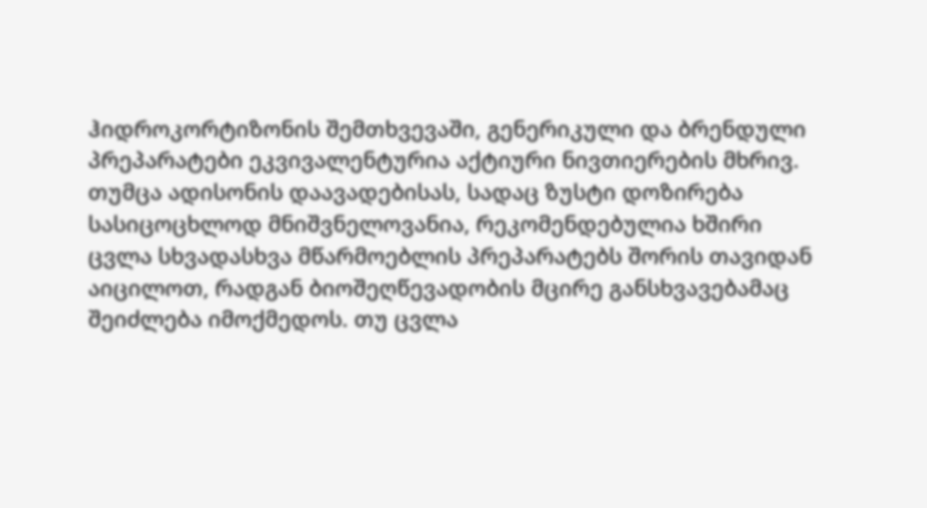ჰიდროკორტიზონის შემთხვევაში, გენერიკული და ბრენდული პრეპარატები ეკვივალენტურია აქტიური ნივთიერების მხრივ. თუმცა ადისონის დაავადებისას, სადაც ზუსტი დოზირება სასიცოცხლოდ მნიშვნელოვანია, რეკომენდებულია ხშირი ცვლა სხვადასხვა მწარმოებლის პრეპარატებს შორის თავიდან აიცილოთ, რადგან ბიოშეღწევადობის მცირე განსხვავებამაც შეიძლება იმოქმედოს. თუ ცვლა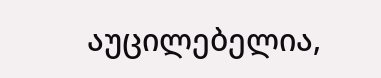აუცილებელია,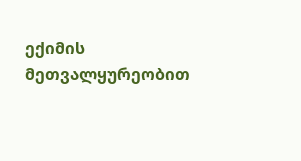ექიმის მეთვალყურეობით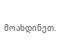მოახდინეთ.